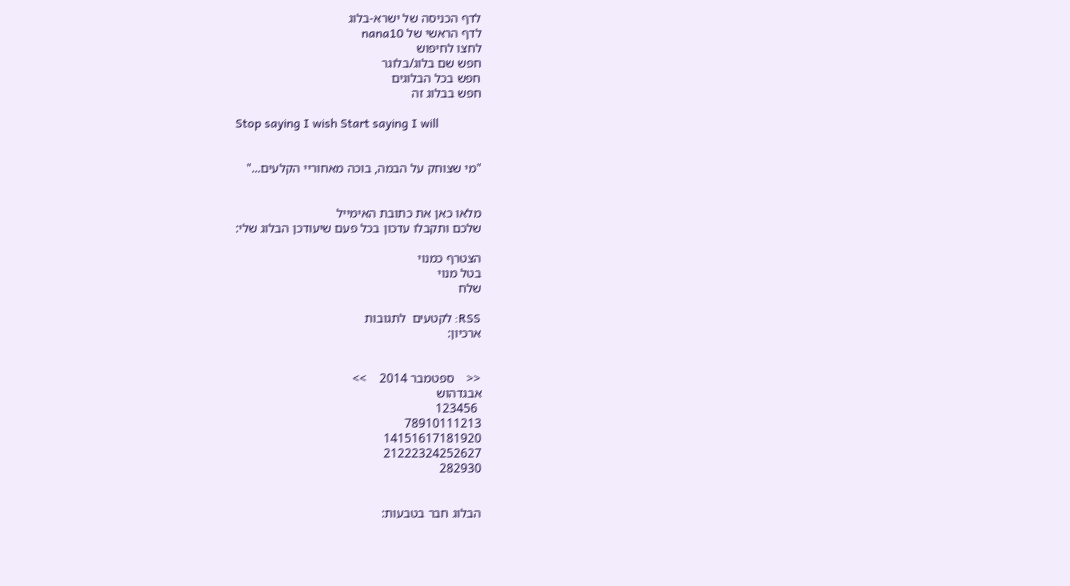לדף הכניסה של ישרא-בלוג
לדף הראשי של nana10
לחצו לחיפוש
חפש שם בלוג/בלוגר
חפש בכל הבלוגים
חפש בבלוג זה

Stop saying I wish Start saying I will


"מי שצוחק על הבמה, בוכה מאחוריי הקלעים..."


מלאו כאן את כתובת האימייל
שלכם ותקבלו עדכון בכל פעם שיעודכן הבלוג שלי:

הצטרף כמנוי
בטל מנוי
שלח

RSS: לקטעים  לתגובות
ארכיון:


<<    ספטמבר 2014    >>
אבגדהוש
 123456
78910111213
14151617181920
21222324252627
282930


הבלוג חבר בטבעות: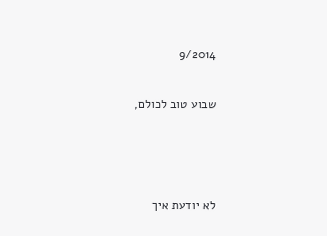9/2014


שבוע טוב לכולם,





לא יודעת איך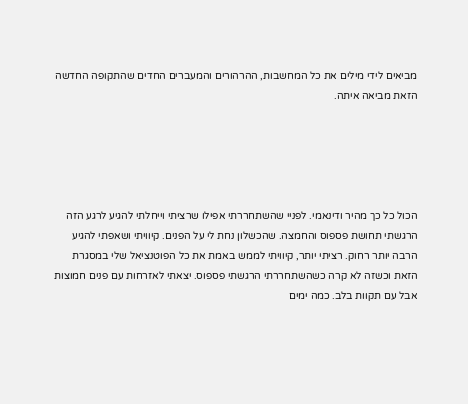מביאים לידי מילים את כל המחשבות, ההרהורים והמעברים החדים שהתקופה החדשה הזאת מביאה איתה.





הכול כל כך מהיר ודינאמי. לפניי שהשתחררתי אפילו שרציתי וייחלתי להגיע לרגע הזה הרגשתי תחושת פספוס והחמצה. שהכשלון נחת לי על הפנים. קיוויתי ושאפתי להגיע הרבה יותר רחוק. רציתי יותר, קיוויתי לממש באמת את כל הפוטנציאל שלי במסגרת הזאת וכשזה לא קרה כשהשתחררתי הרגשתי פספוס. יצאתי לאזרחות עם פנים חמוצות אבל עם תקוות בלב. כמה ימים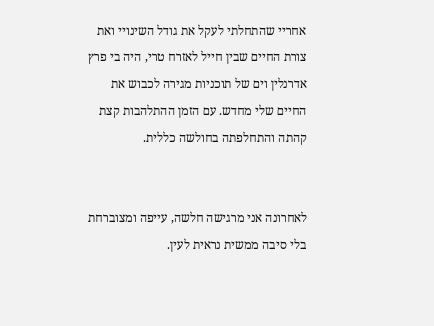אחריי שהתחלתי לעקל את גודל השינויי ואת צורת החיים שבין חייל לאזרח טרי, היה בי פרץ אדרנלין וים של תוכניות מגירה לכבוש את החיים שלי מחדש. עם הזמן ההתלהבות קצת קהתה והתחלפתה בחולשה כללית.


לאחרונה אני מרגישה חלשה, עייפה ומצוברחת בלי סיבה ממשית נראית לעין.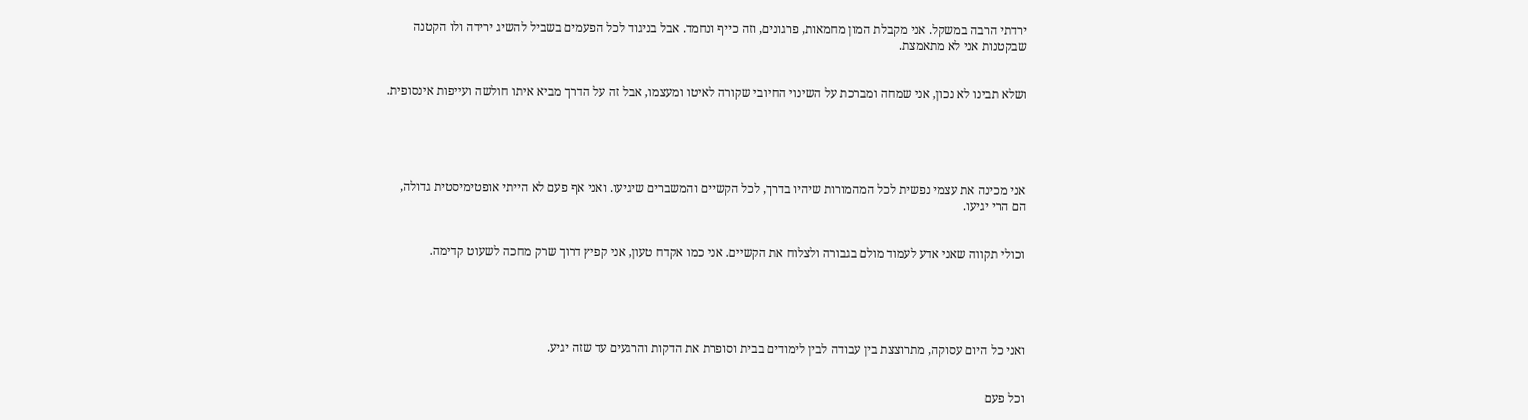ירדתי הרבה במשקל. אני מקבלת המון מחמאות, פרגונים, וזה כייף ונחמד. אבל בניגוד לכל הפעמים בשביל להשיג ירידה ולו הקטנה שבקטנות אני לא מתאמצת.


ושלא תבינו לא נכון, אני שמחה ומברכת על השינוי החיובי שקורה לאיטו ומעצמו, אבל זה על הדרך מביא איתו חולשה ועייפות אינסופית.





אני מכינה את עצמי נפשית לכל המהמורות שיהיו בדרך, לכל הקשיים והמשברים שיגיעו. ואני אף פעם לא הייתי אופטימיסטית גדולה, הם הרי יגיעו.


וכולי תקווה שאני אדע לעמוד מולם בגבורה ולצלוח את הקשיים. אני כמו אקדח טעון, אני קפיץ דרוך שרק מחכה לשעוט קדימה.





ואני כל היום עסוקה, מתרוצצת בין עבודה לבין לימודים בבית וסופרת את הדקות והרגעים עד שזה יגיע.


וכל פעם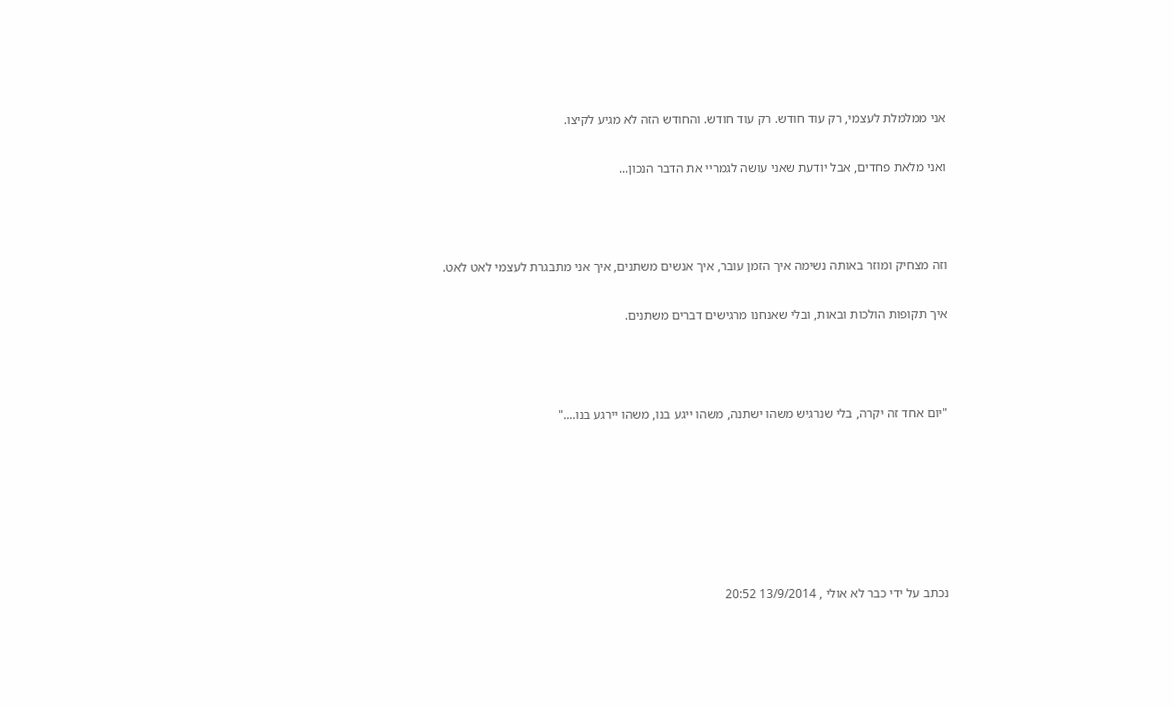אני ממלמלת לעצמי, רק עוד חודש. רק עוד חודש. והחודש הזה לא מגיע לקיצו.


ואני מלאת פחדים, אבל יודעת שאני עושה לגמריי את הדבר הנכון...





וזה מצחיק ומוזר באותה נשימה איך הזמן עובר, איך אנשים משתנים, איך אני מתבגרת לעצמי לאט לאט.


איך תקופות הולכות ובאות, ובלי שאנחנו מרגישים דברים משתנים.





"יום אחד זה יקרה, בלי שנרגיש משהו ישתנה, משהו ייגע בנו, משהו יירגע בנו...."










נכתב על ידי כבר לא אולי , 13/9/2014 20:52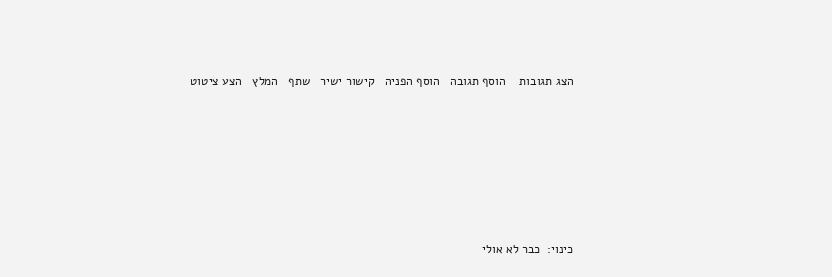הצג תגובות    הוסף תגובה   הוסף הפניה   קישור ישיר   שתף   המלץ   הצע ציטוט






כינוי:  כבר לא אולי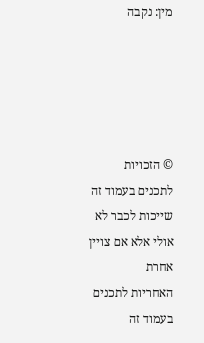מין: נקבה





© הזכויות לתכנים בעמוד זה שייכות לכבר לא אולי אלא אם צויין אחרת
האחריות לתכנים בעמוד זה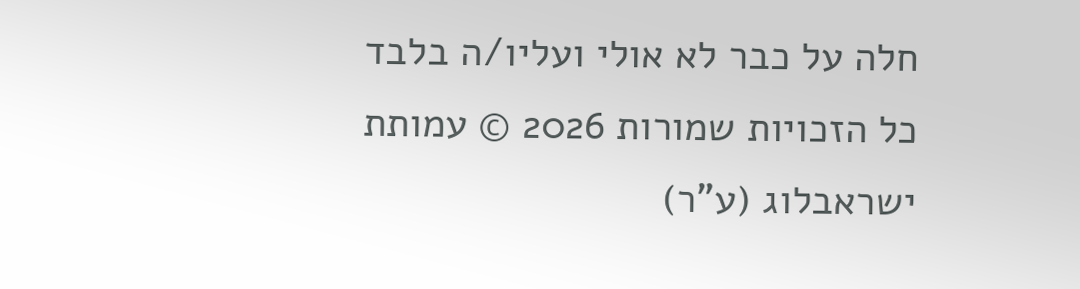חלה על כבר לא אולי ועליו/ה בלבד
כל הזכויות שמורות 2026 © עמותת ישראבלוג (ע"ר)